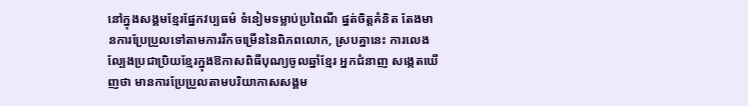នៅក្នុងសង្គមខ្មែរផ្នែកវប្បធម៌ ទំនៀមទម្លាប់ប្រពៃណី ផ្នត់ចិត្តគំនិត តែងមានការប្រែប្រួលទៅតាមការរីកចម្រើននៃពិភពលោក, ស្របគ្នានេះ ការលេងល្បែងប្រជាប្រិយខ្មែរក្នុងឱកាសពិធីបុណ្យចូលឆ្នាំខ្មែរ អ្នកជំនាញ សង្កេតឃើញថា មានការប្រែប្រួលតាមបរិយាកាសសង្គម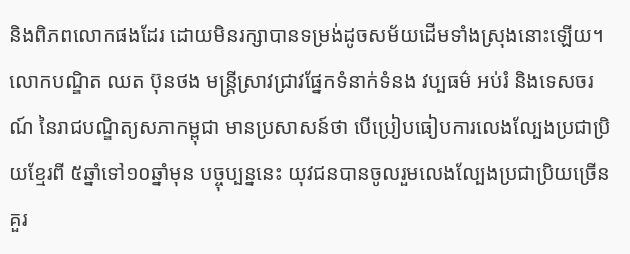និងពិភពលោកផងដែរ ដោយមិនរក្សាបានទម្រង់ដូចសម័យដើមទាំងស្រុងនោះឡើយ។
លោកបណ្ឌិត ឈត ប៊ុនថង មន្ត្រីស្រាវជ្រាវផ្នែកទំនាក់ទំនង វប្បធម៌ អប់រំ និងទេសចរណ៍ នៃរាជបណ្ឌិត្យសភាកម្ពុជា មានប្រសាសន៍ថា បើប្រៀបធៀបការលេងល្បែងប្រជាប្រិយខ្មែរពី ៥ឆ្នាំទៅ១០ឆ្នាំមុន បច្ចុប្បន្ននេះ យុវជនបានចូលរួមលេងល្បែងប្រជាប្រិយច្រើនគួរ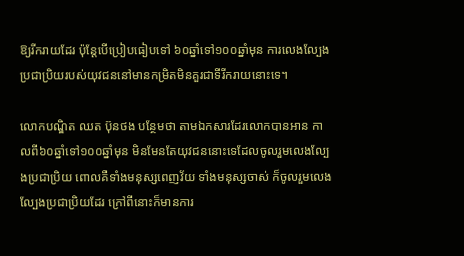ឱ្យរីករាយដែរ ប៉ុន្តែបើប្រៀបធៀបទៅ ៦០ឆ្នាំទៅ១០០ឆ្នាំមុន ការលេងល្បែងប្រជាប្រិយរបស់យុវជននៅមានកម្រិតមិនគួរជាទីរីករាយនោះទេ។

លោកបណ្ឌិត ឈត ប៊ុនថង បន្ថែមថា តាមឯកសារដែរលោកបានអាន កាលពី៦០ឆ្នាំទៅ១០០ឆ្នាំមុន មិនមែនតែយុវជននោះទេដែលចូលរួមលេងល្បែងប្រជាប្រិយ ពោលគឺទាំងមនុស្សពេញវ័យ ទាំងមនុស្សចាស់ ក៏ចូលរួមលេងល្បែងប្រជាប្រិយដែរ ក្រៅពីនោះក៏មានការ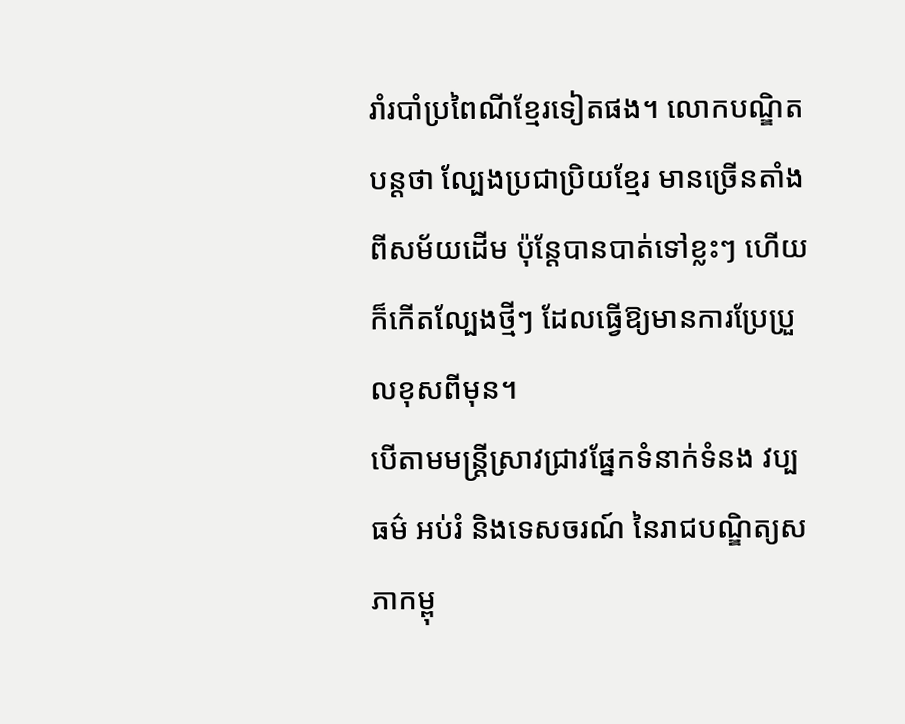រាំរបាំប្រពៃណីខ្មែរទៀតផង។ លោកបណ្ឌិតបន្តថា ល្បែងប្រជាប្រិយខ្មែរ មានច្រើនតាំងពីសម័យដើម ប៉ុន្តែបានបាត់ទៅខ្លះៗ ហើយក៏កើតល្បែងថ្មីៗ ដែលធ្វើឱ្យមានការប្រែប្រួលខុសពីមុន។
បើតាមមន្ត្រីស្រាវជ្រាវផ្នែកទំនាក់ទំនង វប្បធម៌ អប់រំ និងទេសចរណ៍ នៃរាជបណ្ឌិត្យសភាកម្ពុ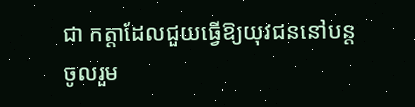ជា កត្តាដែលជួយធ្វើឱ្យយុវជននៅបន្តចូលរួម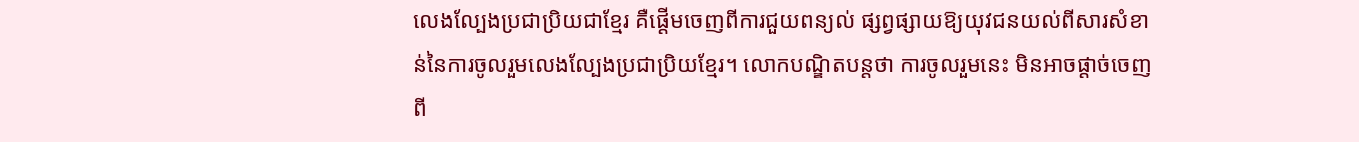លេងល្បែងប្រជាប្រិយជាខ្មែរ គឺផ្ដើមចេញពីការជួយពន្យល់ ផ្សព្វផ្សាយឱ្យយុវជនយល់ពីសារសំខាន់នៃការចូលរួមលេងល្បែងប្រជាប្រិយខ្មែរ។ លោកបណ្ឌិតបន្តថា ការចូលរួមនេះ មិនអាចផ្ដាច់ចេញពី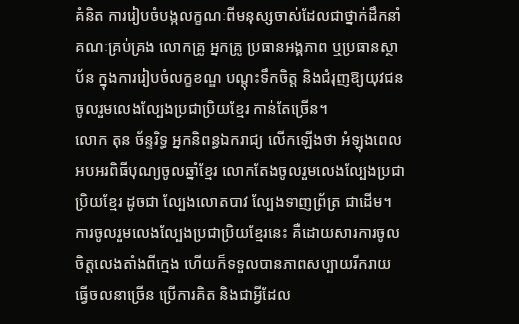គំនិត ការរៀបចំបង្កលក្ខណៈពីមនុស្សចាស់ដែលជាថ្នាក់ដឹកនាំ គណៈគ្រប់គ្រង លោកគ្រូ អ្នកគ្រូ ប្រធានអង្គភាព ឬប្រធានស្ថាប័ន ក្នុងការរៀបចំលក្ខខណ្ឌ បណ្ដុះទឹកចិត្ត និងជំរុញឱ្យយុវជនចូលរួមលេងល្បែងប្រជាប្រិយខ្មែរ កាន់តែច្រើន។
លោក តុន ច័ន្ទរិទ្ធ អ្នកនិពន្ធឯករាជ្យ លើកឡើងថា អំឡុងពេលអបអរពិធីបុណ្យចូលឆ្នាំខ្មែរ លោកតែងចូលរួមលេងល្បែងប្រជាប្រិយខ្មែរ ដូចជា ល្បែងលោតបាវ ល្បែងទាញព្រ័ត្រ ជាដើម។ ការចូលរួមលេងល្បែងប្រជាប្រិយខ្មែរនេះ គឺដោយសារការចូលចិត្តលេងតាំងពីក្មេង ហើយក៏ទទួលបានភាពសប្បាយរីករាយ ធ្វើចលនាច្រើន ប្រើការគិត និងជាអ្វីដែល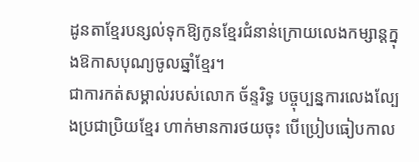ដូនតាខ្មែរបន្សល់ទុកឱ្យកូនខ្មែរជំនាន់ក្រោយលេងកម្សាន្តក្នុងឱកាសបុណ្យចូលឆ្នាំខ្មែរ។
ជាការកត់សម្គាល់របស់លោក ច័ន្ទរិទ្ធ បច្ចុប្បន្នការលេងល្បែងប្រជាប្រិយខ្មែរ ហាក់មានការថយចុះ បើប្រៀបធៀបកាល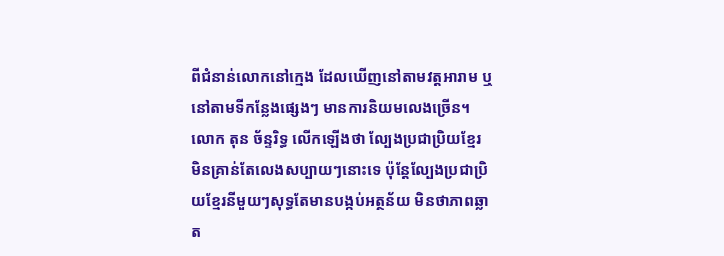ពីជំនាន់លោកនៅក្មេង ដែលឃើញនៅតាមវត្តអារាម ឬនៅតាមទីកន្លែងផ្សេងៗ មានការនិយមលេងច្រើន។
លោក តុន ច័ន្ទរិទ្ធ លើកឡើងថា ល្បែងប្រជាប្រិយខ្មែរ មិនគ្រាន់តែលេងសប្បាយៗនោះទេ ប៉ុន្តែល្បែងប្រជាប្រិយខ្មែរនីមួយៗសុទ្ធតែមានបង្កប់អត្ថន័យ មិនថាភាពឆ្លាត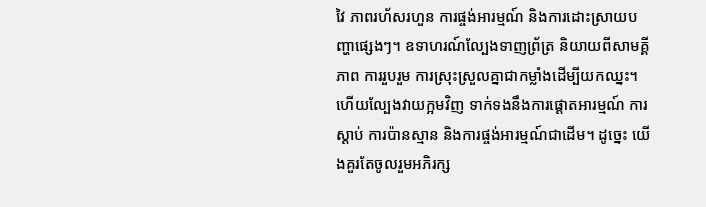វៃ ភាពរហ័សរហួន ការផ្ចង់អារម្មណ៍ និងការដោះស្រាយបញ្ហាផ្សេងៗ។ ឧទាហរណ៍ល្បែងទាញព្រ័ត្រ និយាយពីសាមគ្គីភាព ការរួបរួម ការស្រុះស្រួលគ្នាជាកម្លាំងដើម្បីយកឈ្នះ។ ហើយល្បែងវាយក្អមវិញ ទាក់ទងនឹងការផ្ដោតអារម្មណ៍ ការស្ដាប់ ការប៉ានស្មាន និងការផ្ចង់អារម្មណ៍ជាដើម។ ដូច្នេះ យើងគួរតែចូលរួមអភិរក្ស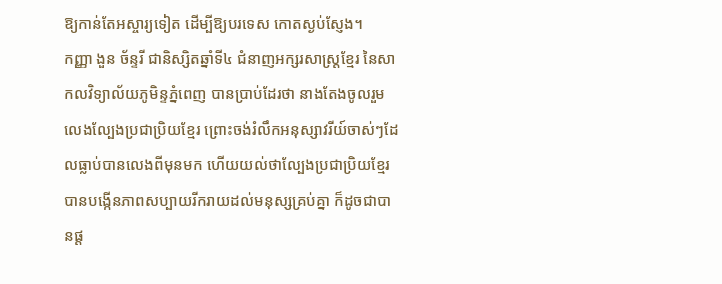ឱ្យកាន់តែអស្ចារ្យទៀត ដើម្បីឱ្យបរទេស កោតស្ងប់ស្ញែង។
កញ្ញា ងួន ច័ន្ទរី ជានិស្សិតឆ្នាំទី៤ ជំនាញអក្សរសាស្រ្តខ្មែរ នៃសាកលវិទ្យាល័យភូមិន្ទភ្នំពេញ បានប្រាប់ដែរថា នាងតែងចូលរួមលេងល្បែងប្រជាប្រិយខ្មែរ ព្រោះចង់រំលឹកអនុស្សាវរីយ៍ចាស់ៗដែលធ្លាប់បានលេងពីមុនមក ហើយយល់ថាល្បែងប្រជាប្រិយខ្មែរបានបង្កើនភាពសប្បាយរីករាយដល់មនុស្សគ្រប់គ្នា ក៏ដូចជាបានផ្ត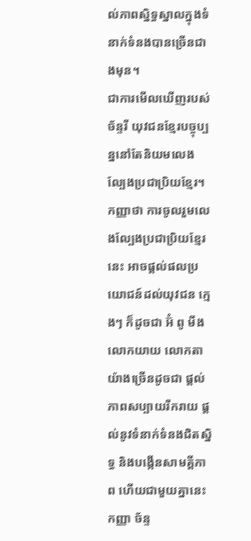ល់ភាពស្និទ្ធស្នាលក្នុងទំនាក់ទំនងបានច្រើនជាងមុន។
ជាការមើលឃើញរបស់ ច័ន្ទរី យុវជនខ្មែរបច្ចុប្បន្ននៅតែនិយមលេងល្បែងប្រជាប្រិយខ្មែរ។ កញ្ញាថា ការចូលរួមលេងល្បែងប្រជាប្រិយខ្មែរនេះ អាចផ្តល់ផលប្រយោជន៍ដល់យុវជន ក្មេងៗ ក៏ដូចជា អ៊ំ ពូ មីង លោកយាយ លោកតា យ៉ាងច្រើនដូចជា ផ្តល់ភាពសប្បាយរីករាយ ផ្តល់នូវទំនាក់ទំនងជិតស្និទ្ធ និងបង្កើនសាមគ្គីភាព ហើយជាមួយគ្នានេះកញ្ញា ច័ន្ទ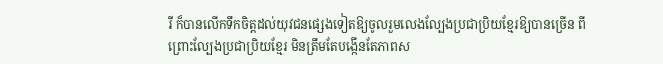រី ក៏បានលើកទឹកចិត្តដល់យុវជនផ្សេងទៀតឱ្យចូលរួមលេងល្បែងប្រជាប្រិយខ្មែរឱ្យបានច្រើន ពីព្រោះល្បែងប្រជាប្រិយខ្មែរ មិនត្រឹមតែបង្កើនតែភាពស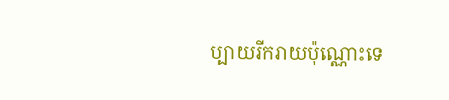ប្បាយរីករាយប៉ុណ្ណោះទេ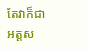តែវាក៏ជាអត្តស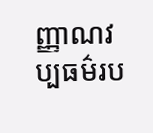ញ្ញាណវប្បធម៌រប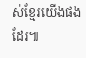ស់ខ្មែរយើងផងដែរ៕